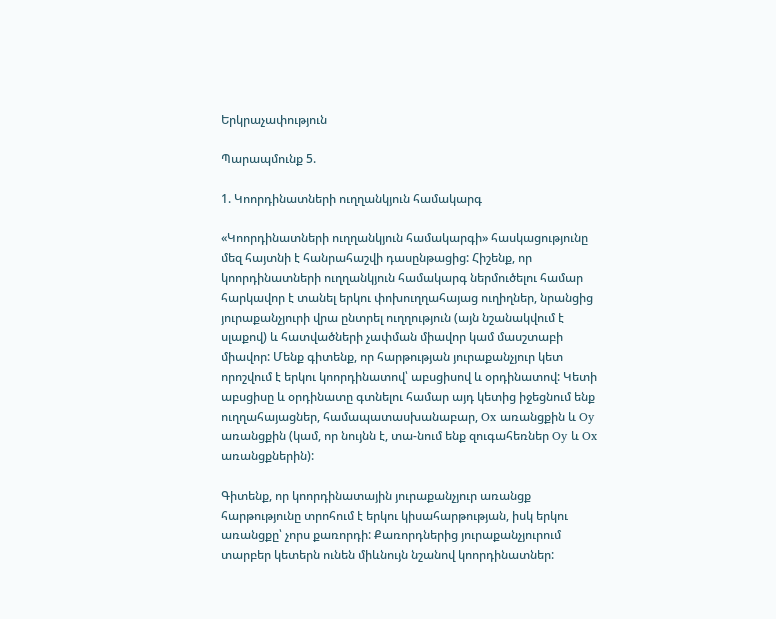Երկրաչափություն

Պարապմունք 5.

1. Կոորդինատների ուղղանկյուն համակարգ

«Կոորդինատների ուղղանկյուն համակարգի» հասկացությունը մեզ հայտնի է հանրահաշվի դասընթացից: Հիշենք, որ կոորդինատների ուղղանկյուն համակարգ ներմուծելու համար հարկավոր է տանել երկու փոխուղղահայաց ուղիղներ, նրանցից յուրաքանչյուրի վրա ընտրել ուղղություն (այն նշանակվում է սլաքով) և հատվածների չափման միավոր կամ մասշտաբի միավոր: Մենք գիտենք, որ հարթության յուրաքանչյուր կետ որոշվում է երկու կոորդինատով՝ աբսցիսով և օրդինատով: Կետի աբսցիսը և օրդինատը գտնելու համար այդ կետից իջեցնում ենք ուղղահայացներ, համապատասխանաբար, Ox առանցքին և Oy առանցքին (կամ, որ նույնն է, տա-նում ենք զուգահեռներ Oy և Ox առանցքներին):

Գիտենք, որ կոորդինատային յուրաքանչյուր առանցք հարթությունը տրոհում է երկու կիսահարթության, իսկ երկու առանցքը՝ չորս քառորդի: Քառորդներից յուրաքանչյուրում տարբեր կետերն ունեն միևնույն նշանով կոորդինատներ: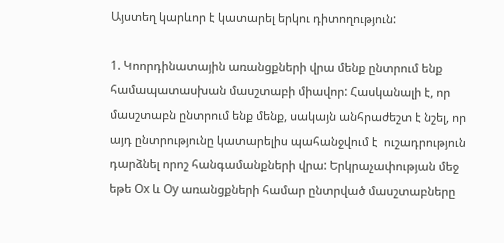Այստեղ կարևոր է կատարել երկու դիտողություն:

1. Կոորդինատային առանցքների վրա մենք ընտրում ենք համապատասխան մասշտաբի միավոր: Հասկանալի է, որ մասշտաբն ընտրում ենք մենք, սակայն անհրաժեշտ է նշել, որ այդ ընտրությունը կատարելիս պահանջվում է  ուշադրություն դարձնել որոշ հանգամանքների վրա: Երկրաչափության մեջ եթե Ox և Oy առանցքների համար ընտրված մասշտաբները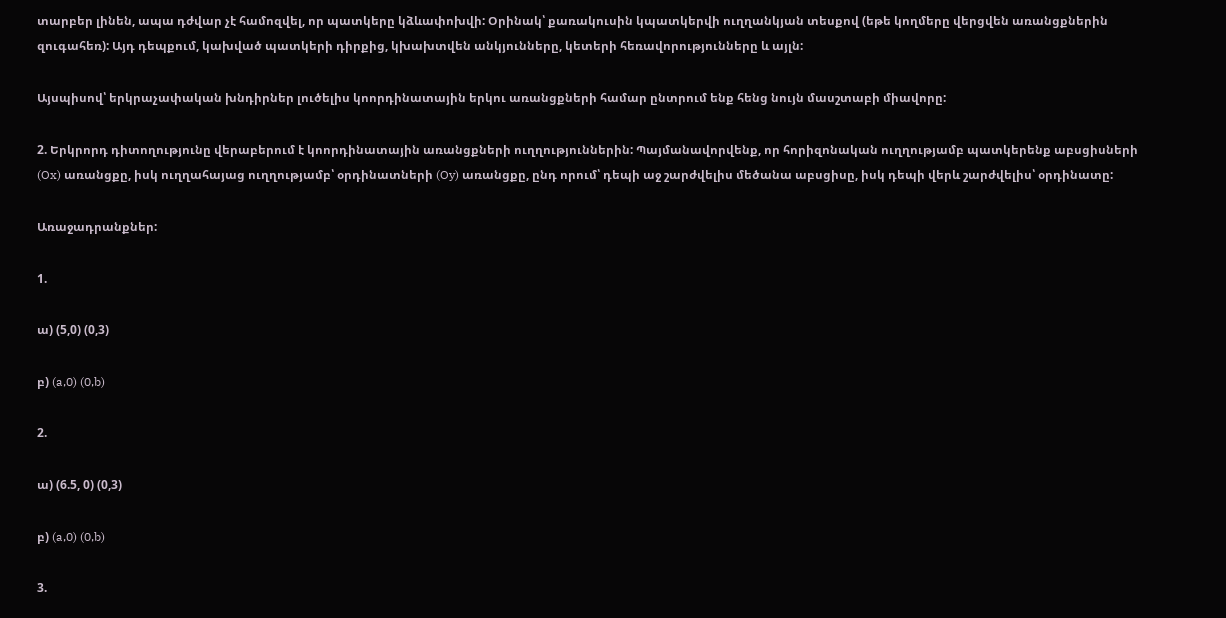տարբեր լինեն, ապա դժվար չէ համոզվել, որ պատկերը կձևափոխվի: Օրինակ՝ քառակուսին կպատկերվի ուղղանկյան տեսքով (եթե կողմերը վերցվեն առանցքներին զուգահեռ): Այդ դեպքում, կախված պատկերի դիրքից, կխախտվեն անկյունները, կետերի հեռավորությունները և այլն:

Այսպիսով՝ երկրաչափական խնդիրներ լուծելիս կոորդինատային երկու առանցքների համար ընտրում ենք հենց նույն մասշտաբի միավորը:

2. Երկրորդ դիտողությունը վերաբերում է կոորդինատային առանցքների ուղղություններին: Պայմանավորվենք, որ հորիզոնական ուղղությամբ պատկերենք աբսցիսների (Ox) առանցքը, իսկ ուղղահայաց ուղղությամբ՝ օրդինատների (Oy) առանցքը, ընդ որում՝ դեպի աջ շարժվելիս մեծանա աբսցիսը, իսկ դեպի վերև շարժվելիս՝ օրդինատը:

Առաջադրանքներ:

1.

ա) (5,0) (0,3)

բ) (a,0) (0,b)

2.

ա) (6.5, 0) (0,3)

բ) (a,0) (0,b)

3.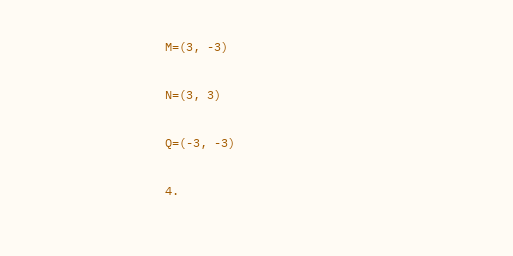M=(3, -3)

N=(3, 3)

Q=(-3, -3)

4.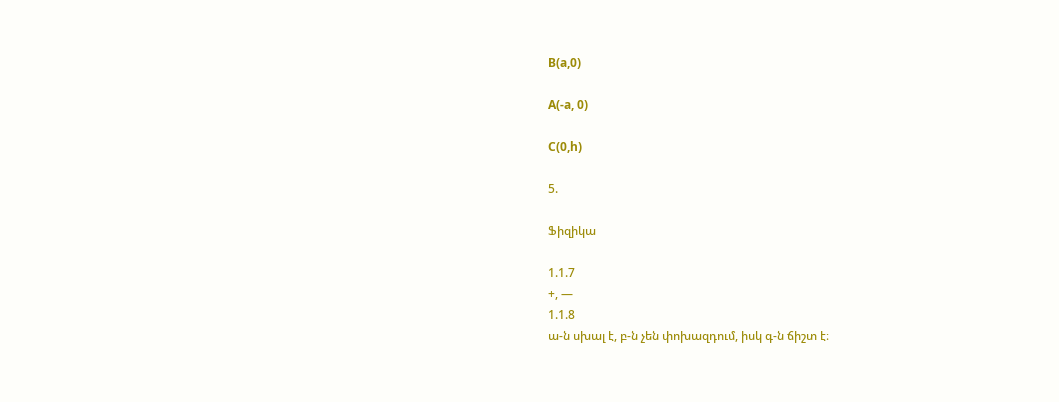B(a,0)

A(-a, 0)

C(0,h)

5.

Ֆիզիկա

1.1.7
+, —
1.1.8
ա-ն սխալ է, բ-ն չեն փոխազդում, իսկ գ-ն ճիշտ է։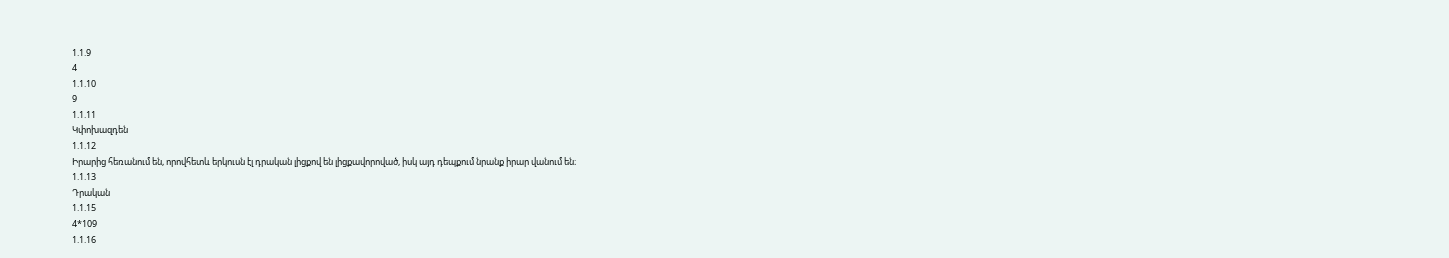1.1.9
4
1.1.10
9
1.1.11
Կփոխազդեն
1.1.12
Իրարից հեռանում են, որովհետև երկուսն էլ դրական լիցքով են լիցքավորոված, իսկ այդ դեպքում նրանք իրար վանում են։
1.1.13
Դրական
1.1.15
4*109
1.1.16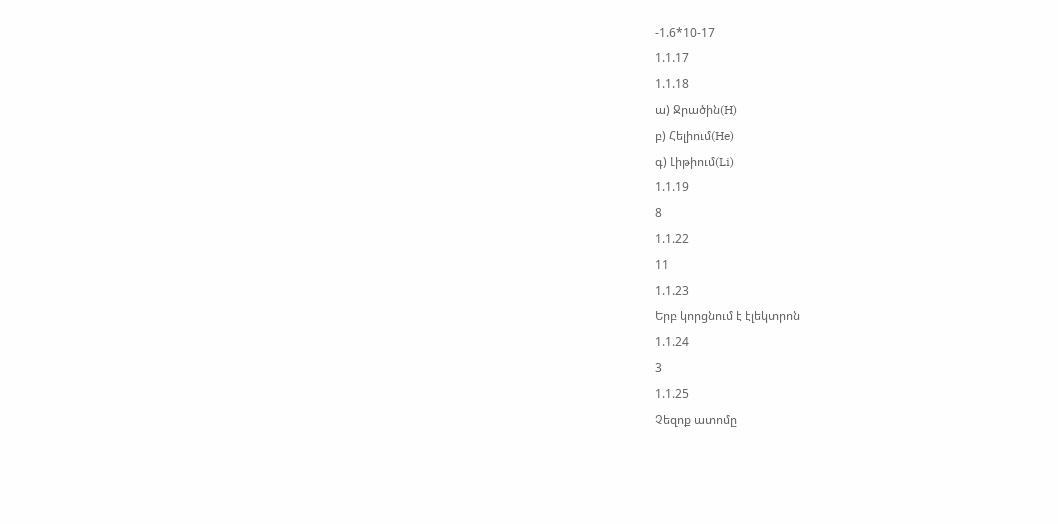-1.6*10-17
1.1.17
1.1.18
ա) Ջրածին(H)
բ) Հելիում(He)
գ) Լիթիում(Li)
1.1.19
8
1.1.22
11
1.1.23
Երբ կորցնում է էլեկտրոն
1.1.24
3
1.1.25
Չեզոք ատոմը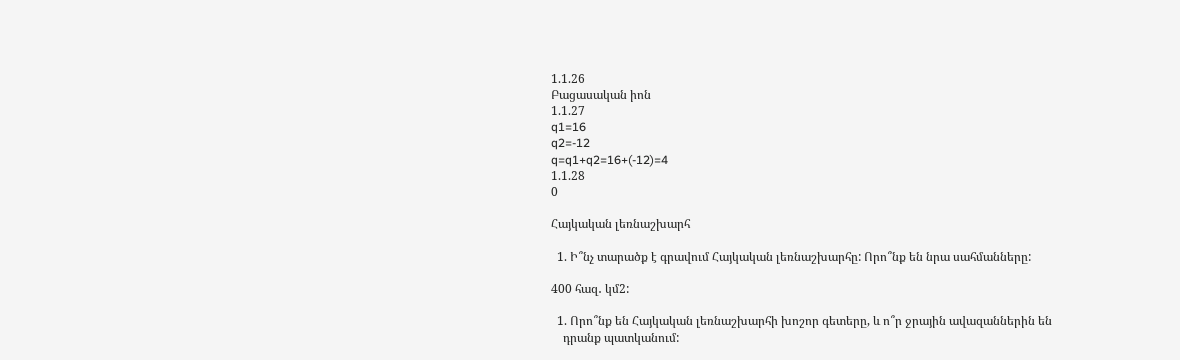1.1.26
Բացասական իոն
1.1.27
q1=16
q2=-12
q=q1+q2=16+(-12)=4
1.1.28
0

Հայկական լեռնաշխարհ

  1. Ի՞նչ տարածք է գրավում Հայկական լեռնաշխարհը: Որո՞նք են նրա սահմանները:

400 հազ․ կմ2:

  1. Որո՞նք են Հայկական լեռնաշխարհի խոշոր գետերը, և ո՞ր ջրային ավազաններին են
    դրանք պատկանում: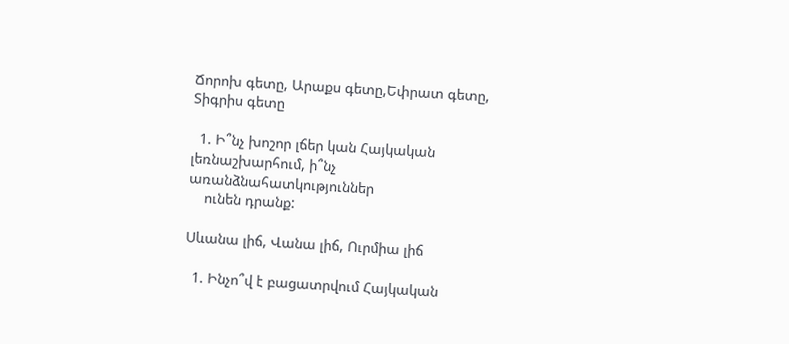Ճորոխ գետը, Արաքս գետը,Եփրատ գետը, Տիգրիս գետը

  1. Ի՞նչ խոշոր լճեր կան Հայկական լեռնաշխարհում, ի՞նչ առանձնահատկություններ
    ունեն դրանք:

Սևանա լիճ, Վանա լիճ, Ուրմիա լիճ

  1. Ինչո՞վ է բացատրվում Հայկական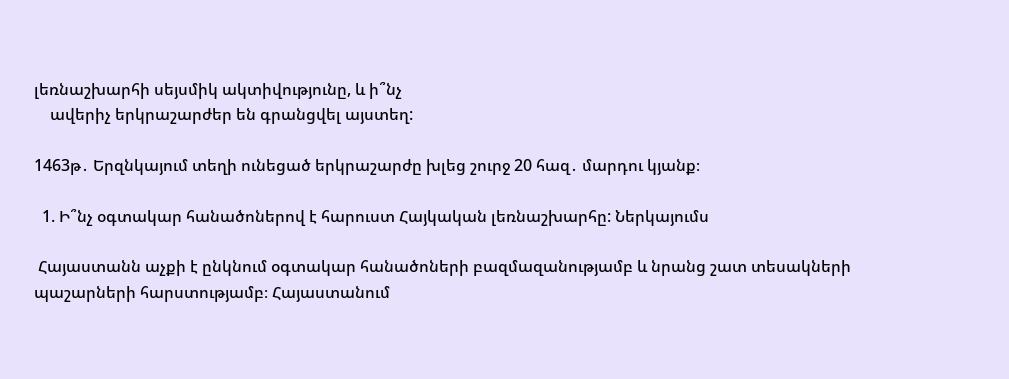լեռնաշխարհի սեյսմիկ ակտիվությունը, և ի՞նչ
    ավերիչ երկրաշարժեր են գրանցվել այստեղ:

1463թ․ Երզնկայում տեղի ունեցած երկրաշարժը խլեց շուրջ 20 հազ․ մարդու կյանք։

  1. Ի՞նչ օգտակար հանածոներով է հարուստ Հայկական լեռնաշխարհը: Ներկայումս

 Հայաստանն աչքի է ընկնում օգտակար հանածոների բազմազանությամբ և նրանց շատ տեսակների պաշարների հարստությամբ։ Հայաստանում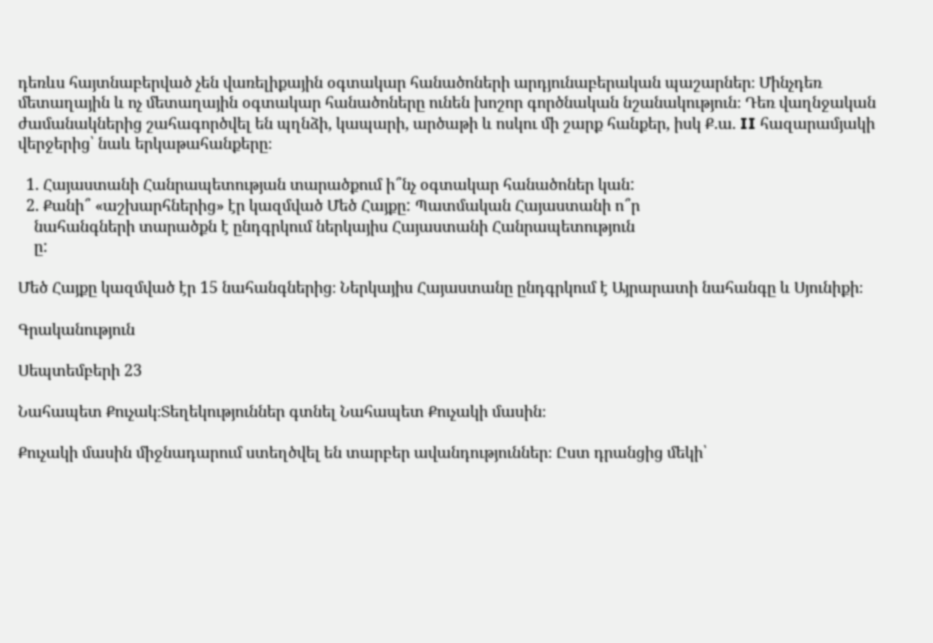դեռևս հայտնաբերված չեն վառելիքային օգտակար հանածոների արդյունաբերական պաշարներ։ Մինչդեռ մետաղային և ոչ մետաղային օգտակար հանածոները ունեն խոշոր գործնական նշանակություն։ Դեռ վաղնջական ժամանակներից շահագործվել են պղնձի, կապարի, արծաթի և ոսկու մի շարք հանքեր, իսկ Ք.ա. II հազարամյակի վերջերից՝ նաև երկաթահանքերը։

  1. Հայաստանի Հանրապետության տարածքում ի՞նչ օգտակար հանածոներ կան:
  2. Քանի՞ «աշխարհներից» էր կազմված Մեծ Հայքը: Պատմական Հայաստանի ո՞ր
    նահանգների տարածքն է ընդգրկում ներկայիս Հայաստանի Հանրապետություն
    ը:

Մեծ Հայքը կազմված էր 15 նահանգներից։ Ներկայիս Հայաստանը ընդգրկում է Այրարատի նահանգը և Սյունիքի։

Գրականություն

Սեպտեմբերի 23

Նահապետ Քուչակ։Տեղեկություններ գտնել Նահապետ Քուչակի մասին։

Քուչակի մասին միջնադարում ստեղծվել են տարբեր ավանդություններ։ Ըստ դրանցից մեկի՝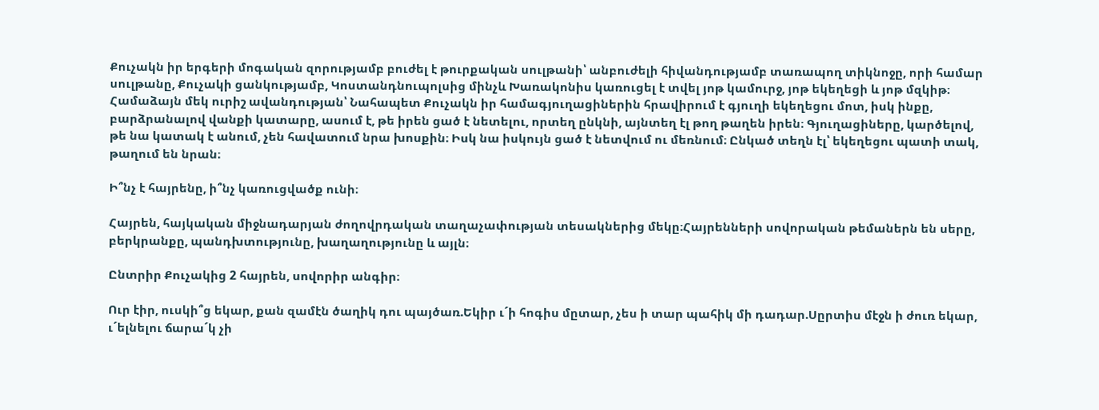Քուչակն իր երգերի մոգական զորությամբ բուժել է թուրքական սուլթանի՝ անբուժելի հիվանդությամբ տառապող տիկնոջը, որի համար սուլթանը, Քուչակի ցանկությամբ, Կոստանդնուպոլսից մինչև Խառակոնիս կառուցել է տվել յոթ կամուրջ, յոթ եկեղեցի և յոթ մզկիթ։ Համաձայն մեկ ուրիշ ավանդության՝ Նահապետ Քուչակն իր համագյուղացիներին հրավիրում է գյուղի եկեղեցու մոտ, իսկ ինքը, բարձրանալով վանքի կատարը, ասում է, թե իրեն ցած է նետելու, որտեղ ընկնի, այնտեղ էլ թող թաղեն իրեն։ Գյուղացիները, կարծելով, թե նա կատակ է անում, չեն հավատում նրա խոսքին։ Իսկ նա իսկույն ցած է նետվում ու մեռնում։ Ընկած տեղն էլ՝ եկեղեցու պատի տակ, թաղում են նրան։

Ի՞նչ է հայրենը, ի՞նչ կառուցվածք ունի։

Հայրեն, հայկական միջնադարյան ժողովրդական տաղաչափության տեսակներից մեկը։Հայրենների սովորական թեմաներն են սերը, բերկրանքը, պանդխտությունը, խաղաղությունը և այլն։

Ընտրիր Քուչակից 2 հայրեն, սովորիր անգիր։

Ուր էիր, ուսկի՞ց եկար, քան զամէն ծաղիկ դու պայծառ.Եկիր ւ´ի հոգիս մըտար, չես ի տար պահիկ մի դադար.Սըրտիս մէջն ի ժուռ եկար, ւ´ելնելու ճարա´կ չի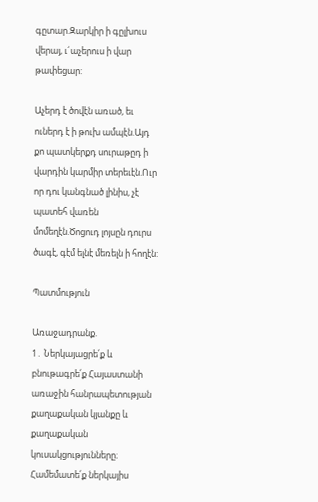գըտար.Զարկիր ի գըլխուս վերայ, ւ´աչերուս ի վար թափեցար:

Աչերդ է ծովէն առած, եւ ուներդ է ի թուխ ամպէն.Այդ քո պատկերքդ սուրաթըդ ի վարդին կարմիր տերեւէն.Ուր որ դու կանգնած լինիս, չէ պատեհ վառեն մոմեղէն.Ծոցուդ լոյսըն դուրս ծագէ, գէմ ելնէ մեռելն ի հողէն:

Պատմություն

Առաջադրանք.
1․ Ներկայացրե՛ք և բնութագրե՛ք Հայաստանի առաջին հանրապետության քաղաքական կյանքը և քաղաքական կուսակցությունները։ Համեմատե՛ք ներկայիս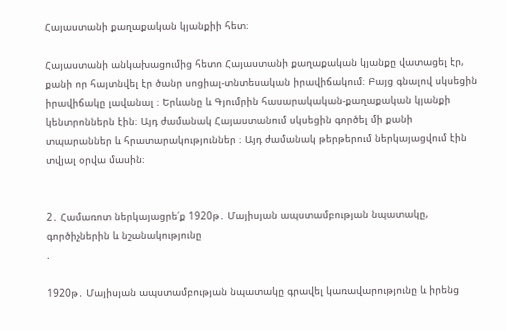Հայաստանի քաղաքական կյանքիի հետ։

Հայաստանի անկախացումից հետո Հայաստանի քաղաքական կյանքը վատացել էր, քանի որ հայտնվել էր ծանր սոցիալ-տնտեսական իրավիճակում։ Բայց գնալով սկսեցին իրավիճակը լավանալ ։ Երևանը և Գյումրին հասարակական-քաղաքական կյանքի կենտրոններն էին։ Այդ ժամանակ Հայաստանում սկսեցին գործել մի քանի տպարաններ և հրատարակություններ ։ Այդ ժամանակ թերթերում ներկայացվում էին տվյալ օրվա մասին։


2․ Համառոտ ներկայացրե՛ք 1920թ․ Մայիսյան ապստամբության նպատակը, գործիչներին և նշանակությունը
.

1920թ․ Մայիսյան ապստամբության նպատակը գրավել կառավարությունը և իրենց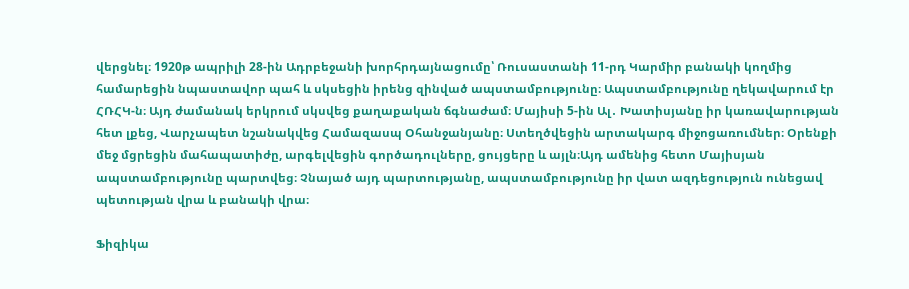վերցնել։ 1920թ ապրիլի 28-ին Ադրբեջանի խորհրդայնացումը՝ Ռուսաստանի 11-րդ Կարմիր բանակի կողմից համարեցին նպաստավոր պահ և սկսեցին իրենց զինված ապստամբությունը։ Ապստամբությունը ղեկավարում էր ՀՌՀԿ-ն։ Այդ ժամանակ երկրում սկսվեց քաղաքական ճգնաժամ։ Մայիսի 5-ին Ալ․ Խատիսյանը իր կառավարության հետ լքեց, Վարչապետ նշանակվեց Համազասպ Օհանջանյանը։ Ստեղծվեցին արտակարգ միջոցառումներ։ Օրենքի մեջ մցրեցին մահապատիժը, արգելվեցին գործադուլները, ցույցերը և այլն։Այդ ամենից հետո Մայիսյան ապստամբությունը պարտվեց։ Չնայած այդ պարտությանը, ապստամբությունը իր վատ ազդեցություն ունեցավ պետության վրա և բանակի վրա։

Ֆիզիկա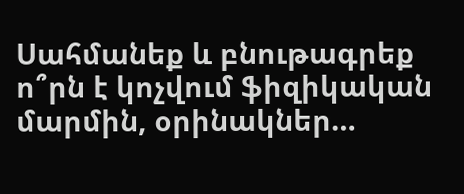Սահմանեք և բնութագրեք ո՞րն է կոչվում ֆիզիկական մարմին, օրինակներ…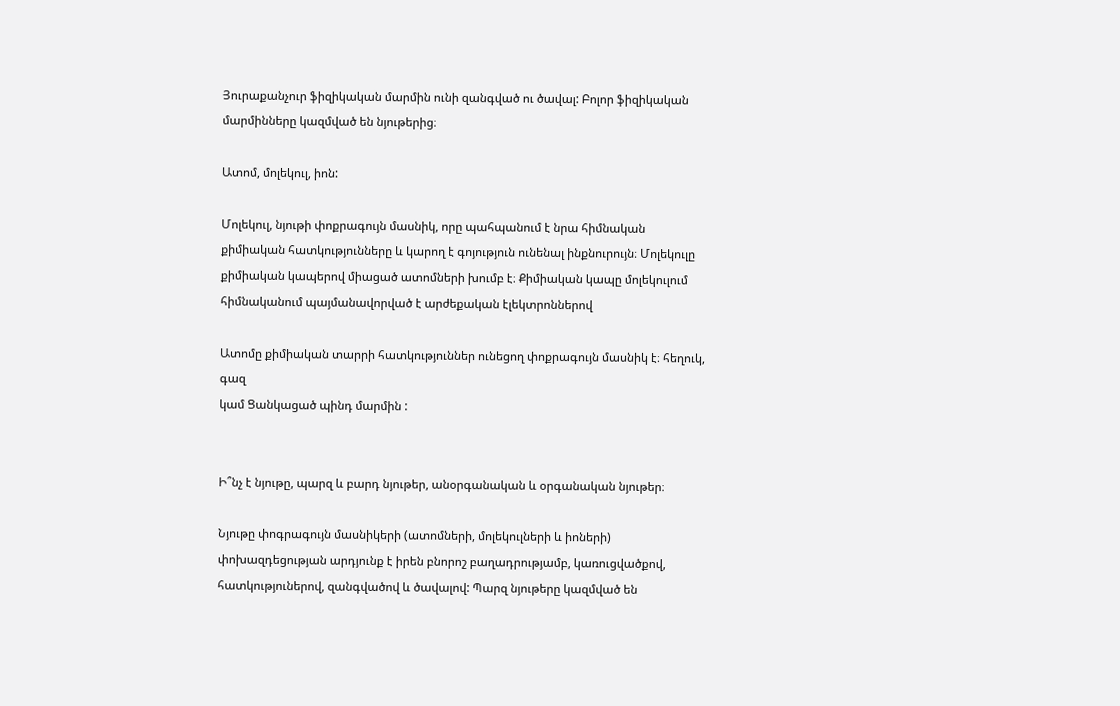Յուրաքանչուր ֆիզիկական մարմին ունի զանգված ու ծավալ: Բոլոր ֆիզիկական մարմինները կազմված են նյութերից։

Ատոմ, մոլեկուլ, իոն:

Մոլեկուլ, նյութի փոքրագույն մասնիկ, որը պահպանում է նրա հիմնական քիմիական հատկությունները և կարող է գոյություն ունենալ ինքնուրույն։ Մոլեկուլը քիմիական կապերով միացած ատոմների խումբ է։ Քիմիական կապը մոլեկուլում հիմնականում պայմանավորված է արժեքական էլեկտրոններով

Ատոմը քիմիական տարրի հատկություններ ունեցող փոքրագույն մասնիկ է։ հեղուկ, գազ
կամ Ցանկացած պինդ մարմին :


Ի՞նչ է նյութը, պարզ և բարդ նյութեր, անօրգանական և օրգանական նյութեր։

Նյութը փոգրագույն մասնիկերի (ատոմների, մոլեկուլների և իոների) փոխազդեցության արդյունք է իրեն բնորոշ բաղադրությամբ, կառուցվածքով, հատկություներով, զանգվածով և ծավալով: Պարզ նյութերը կազմված են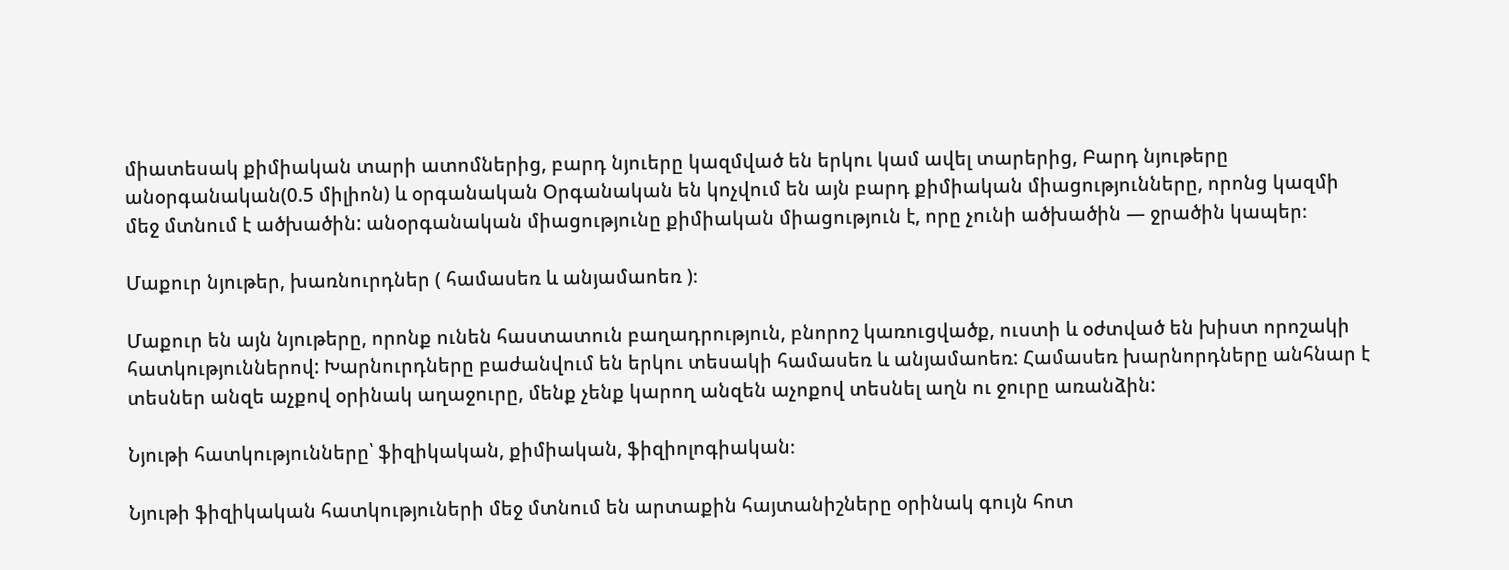միատեսակ քիմիական տարի ատոմներից, բարդ նյուերը կազմված են երկու կամ ավել տարերից, Բարդ նյութերը անօրգանական(0.5 միլիոն) և օրգանական Օրգանական են կոչվում են այն բարդ քիմիական միացությունները, որոնց կազմի մեջ մտնում է ածխածին: անօրգանական միացությունը քիմիական միացություն է, որը չունի ածխածին — ջրածին կապեր։

Մաքուր նյութեր, խառնուրդներ ( համասեռ և անյամաոեռ )։

Մաքուր են այն նյութերը, որոնք ունեն հաստատուն բաղադրություն, բնորոշ կառուցվածք, ուստի և օժտված են խիստ որոշակի հատկություններով: Խարնուրդները բաժանվում են երկու տեսակի համասեռ և անյամաոեռ: Համասեռ խարնորդները անհնար է տեսներ անզե աչքով օրինակ աղաջուրը, մենք չենք կարող անզեն աչոքով տեսնել աղն ու ջուրը առանձին:

Նյութի հատկությունները՝ ֆիզիկական, քիմիական, ֆիզիոլոգիական։

Նյութի ֆիզիկական հատկություների մեջ մտնում են արտաքին հայտանիշները օրինակ գույն հոտ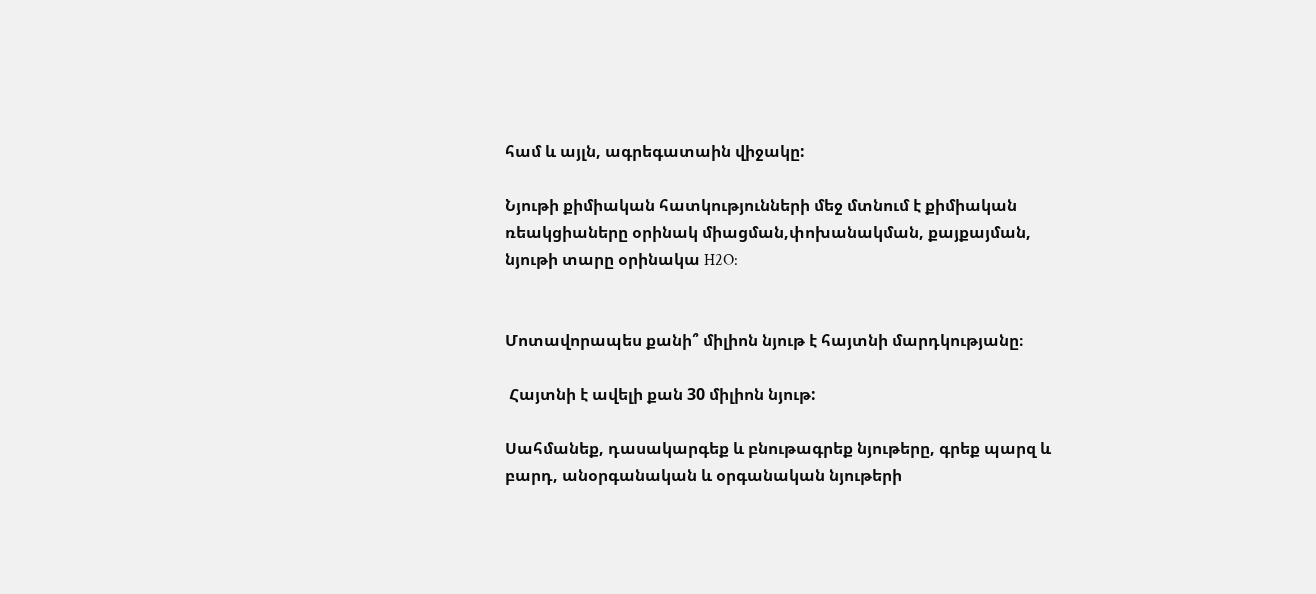համ և այլն, ագրեգատաին վիջակը:

Նյութի քիմիական հատկությունների մեջ մտնում է քիմիական ռեակցիաները օրինակ միացման,փոխանակման, քայքայման, նյութի տարը օրինակա H2O:


Մոտավորապես քանի՞ միլիոն նյութ է հայտնի մարդկությանը։

 Հայտնի է ավելի քան 30 միլիոն նյութ:

Սահմանեք, դասակարգեք և բնութագրեք նյութերը, գրեք պարզ և բարդ, անօրգանական և օրգանական նյութերի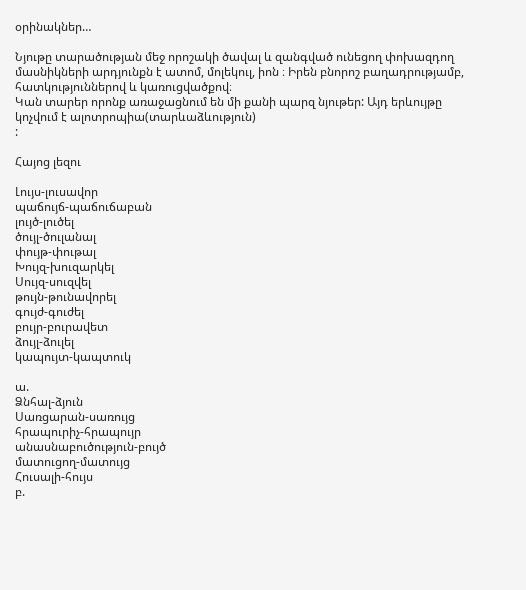օրինակներ…

Նյութը տարածության մեջ որոշակի ծավալ և զանգված ունեցող փոխազդող մասնիկների արդյունքն է ատոմ, մոլեկուլ, իոն ։ Իրեն բնորոշ բաղադրությամբ, հատկություններով և կառուցվածքով։
Կան տարեր որոնք առաջացնում են մի քանի պարզ նյութեր: Այդ երևույթը կոչվում է ալոտրոպիա(տարևաձևություն)
:

Հայոց լեզու

Լույս-լուսավոր
պաճույճ-պաճուճաբան
լույծ-լուծել
ծույլ-ծուլանալ
փույթ-փութալ
Խույզ-խուզարկել
Սույզ-սուզվել
թույն-թունավորել
գույժ-գուժել
բույր-բուրավետ
ձույլ-ձուլել
կապույտ-կապտուկ

ա.
Ձնհալ-ձյուն
Սառցարան-սառույց
հրապուրիչ-հրապույր
անասնաբուծություն-բույծ
մատուցող-մատույց
Հուսալի-հույս
բ.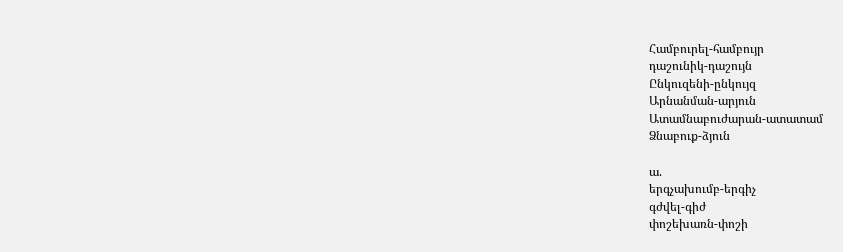Համբուրել-համբույր
դաշունիկ-դաշույն
Ընկուզենի-ընկույզ
Արնանման-արյուն
Ատամնաբուժարան-ատատամ
Ձնաբուք-ձյուն

ա.
երգչախումբ-երգիչ
գժվել-գիժ
փոշեխառն-փոշի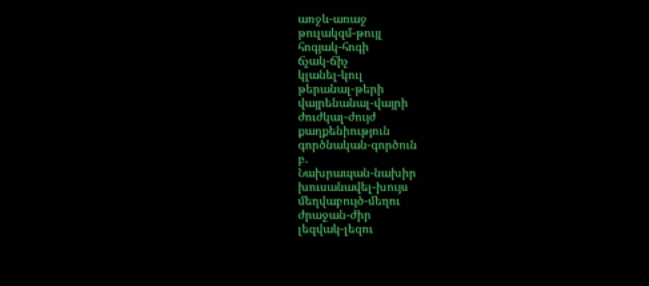առջև-առաջ
թուլակզմ-թույլ
հոգյակ-հոգի
ճչակ-ճիչ
կլանել-կուլ
թերանալ-թերի
վայրենանալ-վայրի
ժուժկալ-ժույժ
քաղքենիություն
գործնական-գործուն
բ.
Նախրապան-նախիր
խուսանավել-խույս
մեղվաբույծ-մեղու
ժրաջան-ժիր
լեզվակ-լեզու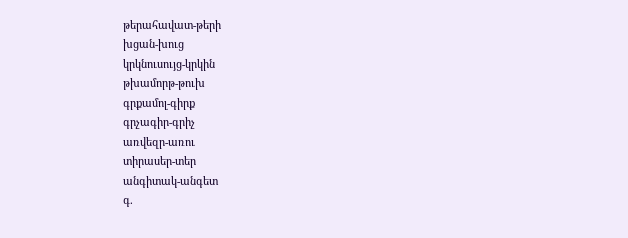թերահավատ-թերի
խցան-խուց
կրկնուսույց-կրկին
թխամորթ-թուխ
գրքամոլ-գիրք
գրչագիր-գրիչ
առվեզր-առու
տիրասեր-տեր
անգիտակ-անգետ
գ.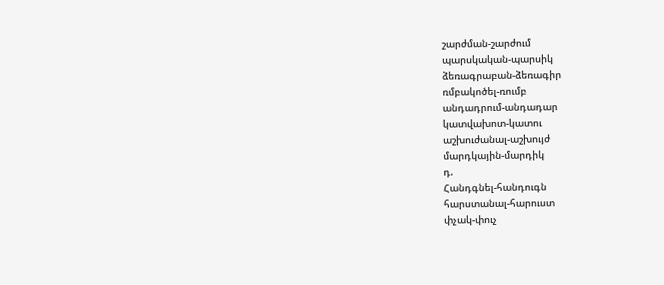շարժման-շարժում
պարսկական-պարսիկ
ձեռագրաբան-ձեռագիր
ռմբակոծել-ռումբ
անդադրում-անդադար
կատվախոտ-կատու
աշխուժանալ-աշխույժ
մարդկային-մարդիկ
դ.
Հանդգնել-հանդուգն
հարստանալ-հարուստ
փչակ-փուչ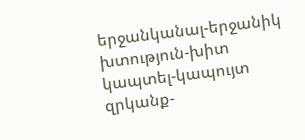երջանկանալ-երջանիկ
խտություն-խիտ
կապտել-կապույտ
զրկանք-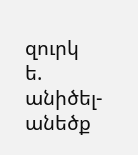զուրկ
ե.
անիծել-անեծք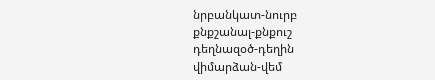նրբանկատ-նուրբ
քնքշանալ-քնքուշ
դեղնազօծ-դեղին
վիմարձան-վեմ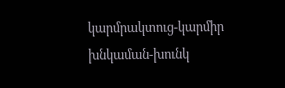կարմրակտուց-կարմիր
խնկաման-խունկ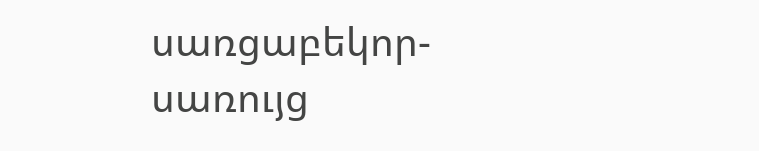սառցաբեկոր-սառույց